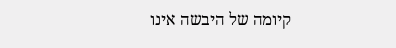קיומה של היבשה אינו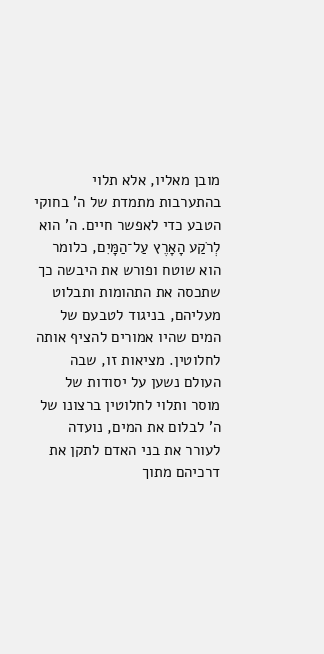מובן מאליו, אלא תלוי בהתערבות מתמדת של ה' בחוקי הטבע כדי לאפשר חיים. ה' הוא לְרֹקַע הָאָרֶץ עַל־הַמָּיִם, כלומר הוא שוטח ופורש את היבשה כך שתכסה את התהומות ותבלוט מעליהם, בניגוד לטבעם של המים שהיו אמורים להציף אותה לחלוטין. מציאות זו, שבה העולם נשען על יסודות של מוסר ותלוי לחלוטין ברצונו של ה' לבלום את המים, נועדה לעורר את בני האדם לתקן את דרכיהם מתוך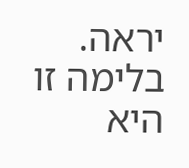יראה. בלימה זו היא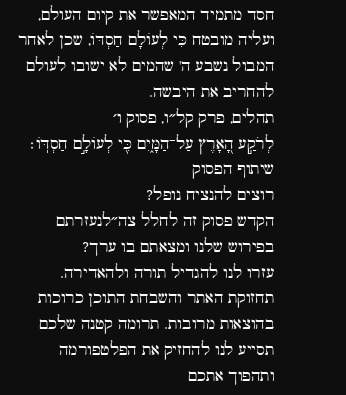חסד מתמיד המאפשר את קיום העולם, ועליה מובטח כִּי לְעוֹלָם חַסְדּוֹ, שכן לאחר המבול נשבע ה' שהמים לא ישובו לעולם להחריב את היבשה.
תהלים, פרק קל״ו, פסוק ו׳
לְרֹקַ֣ע הָ֭אָרֶץ עַל־הַמָּ֑יִם כִּ֖י לְעוֹלָ֣ם חַסְדּֽוֹ׃
שיתוף הפסוק
רוצים להנציח נופל?
הקדש פסוק זה לחלל צה״לנעזרתם בפירוש שלנו ומצאתם בו ערך?
עזרו לנו להגדיל תורה ולהאדירה. תחזוקת האתר והשבחת התוכן כרוכות בהוצאות מרובות. תרומה קטנה שלכם תסייע לנו להחזיק את הפלטפורמה ותהפוך אתכם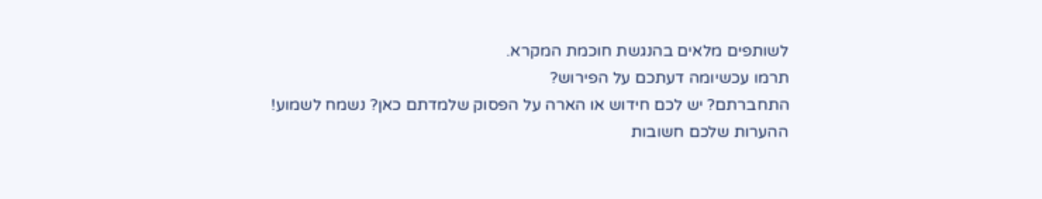לשותפים מלאים בהנגשת חוכמת המקרא.
תרמו עכשיומה דעתכם על הפירוש?
התחברתם? יש לכם חידוש או הארה על הפסוק שלמדתם כאן? נשמח לשמוע!
ההערות שלכם חשובות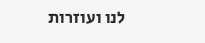לנו ועוזרות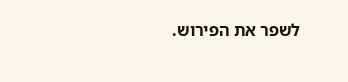לשפר את הפירוש.